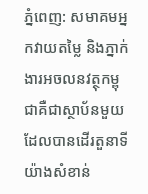ភ្នំពេញ: សមាគមអ្នកវាយតម្លៃ និងភ្នាក់ងារអចលនវត្ថុកម្ពុជាគឺជាស្ថាប័នមួយដែលបានដើរតួនាទីយ៉ាងសំខាន់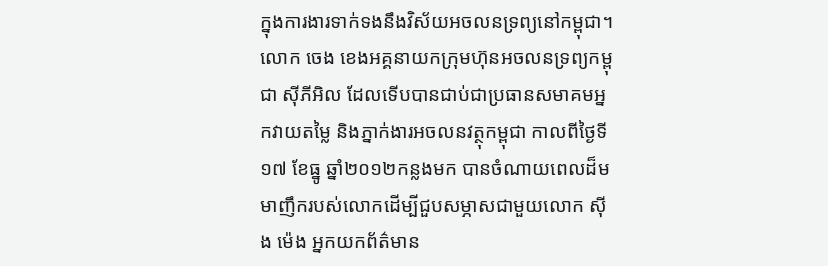ក្នុងការងារទាក់ទងនឹងវិស័យអចលនទ្រព្យនៅកម្ពុជា។លោក ចេង ខេងអគ្គនាយកក្រុមហ៊ុនអចលនទ្រព្យកម្ពុជា ស៊ីភីអិល ដែលទើបបានជាប់ជាប្រធានសមាគមអ្នកវាយតម្លៃ និងភ្នាក់ងារអចលនវត្ថុកម្ពុជា កាលពីថ្ងៃទី១៧ ខែធ្នូ ឆ្នាំ២០១២កន្លងមក បានចំណាយពេលដ៏មមាញឹករបស់លោកដើម្បីជួបសម្ភាសជាមួយលោក ស៊ីង ម៉េង អ្នកយកព័ត៌មាន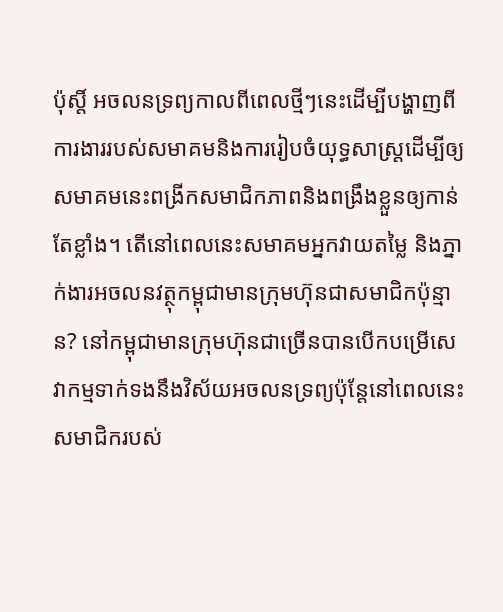ប៉ុស្តិ៍ អចលនទ្រព្យកាលពីពេលថ្មីៗនេះដើម្បីបង្ហាញពីការងាររបស់សមាគមនិងការរៀបចំយុទ្ធសាស្រ្តដើម្បីឲ្យសមាគមនេះពង្រីកសមាជិកភាពនិងពង្រឹងខ្លួនឲ្យកាន់តែខ្លាំង។ តើនៅពេលនេះសមាគមអ្នកវាយតម្លៃ និងភ្នាក់ងារអចលនវត្ថុកម្ពុជាមានក្រុមហ៊ុនជាសមាជិកប៉ុន្មាន? នៅកម្ពុជាមានក្រុមហ៊ុនជាច្រើនបានបើកបម្រើសេវាកម្មទាក់ទងនឹងវិស័យអចលនទ្រព្យប៉ុន្តែនៅពេលនេះសមាជិករបស់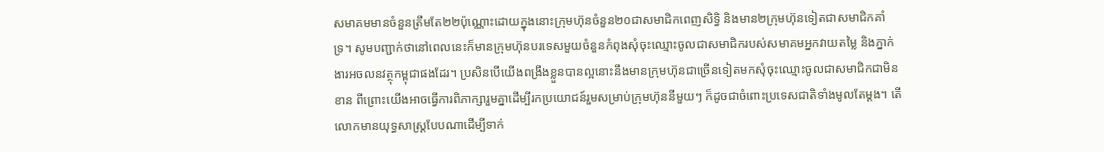សមាគមមានចំនួនត្រឹមតែ២២ប៉ុណ្ណោះដោយក្នុងនោះក្រុមហ៊ុនចំនួន២០ជាសមាជិកពេញសិទ្ធិ និងមាន២ក្រុមហ៊ុនទៀតជាសមាជិកគាំទ្រ។ សូមបញ្ជាក់ថានៅពេលនេះក៏មានក្រុមហ៊ុនបរទេសមួយចំនួនកំពុងសុំចុះឈ្មោះចូលជាសមាជិករបស់សមាគមអ្នកវាយតម្លៃ និងភ្នាក់ងារអចលនវត្ថុកម្ពុជាផងដែរ។ ប្រសិនបើយើងពង្រឹងខ្លួនបានល្អនោះនឹងមានក្រុមហ៊ុនជាច្រើនទៀតមកសុំចុះឈ្មោះចូលជាសមាជិកជាមិនខាន ពីព្រោះយើងអាចធ្វើការពិភាក្សារួមគ្នាដើម្បីរកប្រយោជន៍រួមសម្រាប់ក្រុមហ៊ុននីមួយៗ ក៏ដូចជាចំពោះប្រទេសជាតិទាំងមូលតែម្តង។ តើលោកមានយុទ្ធសាស្ត្របែបណាដើម្បីទាក់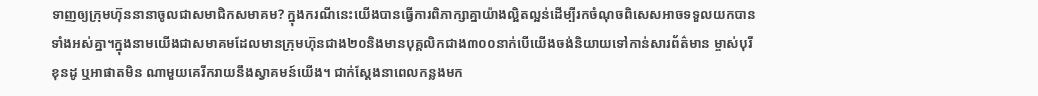ទាញឲ្យក្រុមហ៊ុននានាចូលជាសមាជិកសមាគម? ក្នុងករណីនេះយើងបានធ្វើការពិភាក្សាគ្នាយ៉ាងល្អិតល្អន់ដើម្បីរកចំណុចពិសេសអាចទទួលយកបានទាំងអស់គ្នា។ក្នុងនាមយើងជាសមាគមដែលមានក្រុមហ៊ុនជាង២០និងមានបុគ្គលិកជាង៣០០នាក់បើយើងចង់និយាយទៅកាន់សារព័ត៌មាន ម្ចាស់បុរី ខុនដូ ឬអាផាតមិន ណាមួយគេរីករាយនឹងស្វាគមន៍យើង។ ជាក់ស្តែងនាពេលកន្លងមក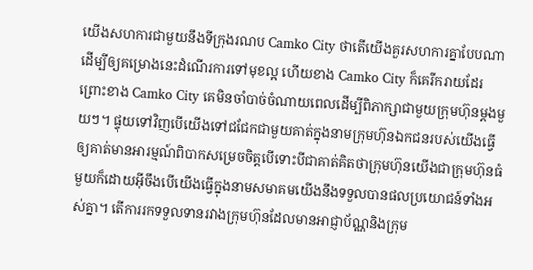យើងសហការជាមួយនឹងទីក្រុងរណប Camko City ថាតើយើងគួរសហការគ្នាបែបណាដើម្បីឲ្យគម្រោងនេះដំណើរការទៅមុខល្អ ហើយខាង Camko City ក៏គេរីករាយដែរ ព្រោះខាង Camko City គេមិនចាំបាច់ចំណាយពេលដើម្បីពិភាក្សាជាមួយក្រុមហ៊ុនម្តងមួយៗ។ ផ្ទុយទៅវិញបើយើងទៅជជែកជាមួយគាត់ក្នុងនាមក្រុមហ៊ុនឯកជនរបស់យើងធ្វើឲ្យគាត់មានអារម្មណ៍ពិបាកសម្រេចចិត្តបើទោះបីជាគាត់គិតថាក្រុមហ៊ុនយើងជាក្រុមហ៊ុនធំមួយក៏ដោយអ៊ីចឹងបើយើងធ្វើក្នុងនាមសមាគមយើងនឹងទទួលបានផលប្រយោជន៍ទាំងអស់គ្នា។ តើការរកទទួលទានរវាងក្រុមហ៊ុនដែលមានអាជ្ញាប័ណ្ណនិងក្រុម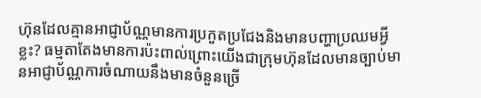ហ៊ុនដែលគ្មានអាជ្ញាប័ណ្ណមានការប្រកួតប្រជែងនិងមានបញ្ហាប្រឈមអ្វីខ្លះ? ធម្មតាតែងមានការប៉ះពាល់ព្រោះយើងជាក្រុមហ៊ុនដែលមានច្បាប់មានអាជ្ញាប័ណ្ណការចំណាយនឹងមានចំនួនច្រើ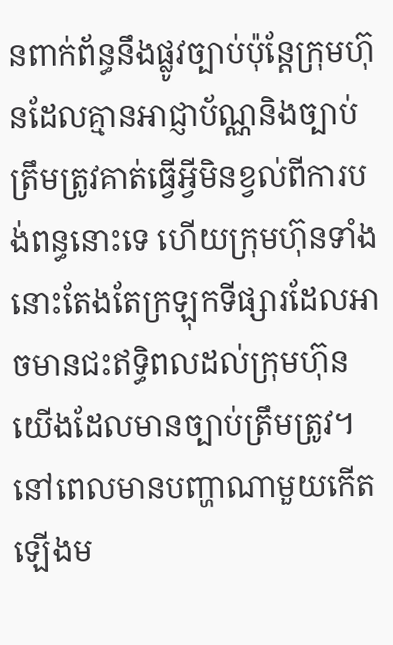នពាក់ព័ន្ធនឹងផ្លូវច្បាប់ប៉ុន្តែក្រុមហ៊ុនដែលគ្មានអាជ្ញាប័ណ្ណនិងច្បាប់ត្រឹមត្រូវគាត់ធ្វើអ្វីមិនខ្វល់ពីការបង់ពន្ធនោះទេ ហើយក្រុមហ៊ុនទាំងនោះតែងតែក្រឡុកទីផ្សារដែលអាចមានជះឥទ្ធិពលដល់ក្រុមហ៊ុនយើងដែលមានច្បាប់ត្រឹមត្រូវ។ នៅពេលមានបញ្ហាណាមួយកើតឡើងម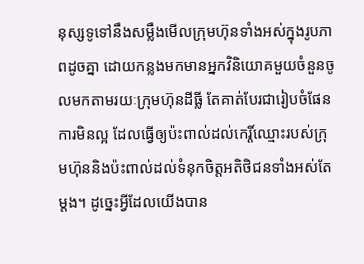នុស្សទូទៅនឹងសម្លឹងមើលក្រុមហ៊ុនទាំងអស់ក្នុងរូបភាពដូចគ្នា ដោយកន្លងមកមានអ្នកវិនិយោគមួយចំនួនចូលមកតាមរយៈក្រុមហ៊ុនដីធ្លី តែគាត់បែរជារៀបចំផែនការមិនល្អ ដែលធ្វើឲ្យប៉ះពាល់ដល់កេរ្តិ៍ឈ្មោះរបស់ក្រុមហ៊ុននិងប៉ះពាល់ដល់ទំនុកចិត្តអតិថិជនទាំងអស់តែម្តង។ ដូច្នេះអ្វីដែលយើងបាន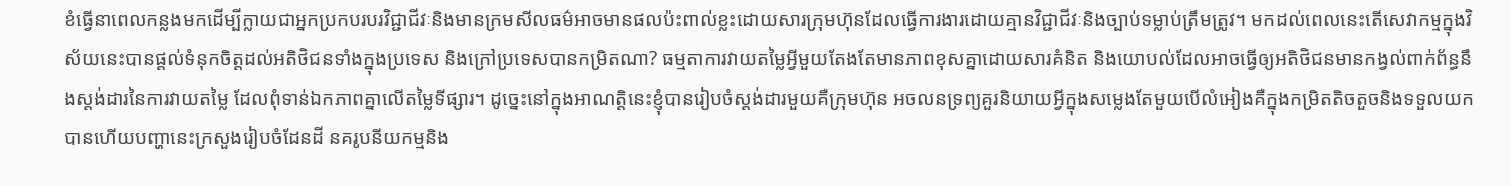ខំធ្វើនាពេលកន្លងមកដើម្បីក្លាយជាអ្នកប្រកបរបរវិជ្ជាជីវៈនិងមានក្រមសីលធម៌អាចមានផលប៉ះពាល់ខ្លះដោយសារក្រុមហ៊ុនដែលធ្វើការងារដោយគ្មានវិជ្ជាជីវៈនិងច្បាប់ទម្លាប់ត្រឹមត្រូវ។ មកដល់ពេលនេះតើសេវាកម្មក្នុងវិស័យនេះបានផ្តល់ទំនុកចិត្តដល់អតិថិជនទាំងក្នុងប្រទេស និងក្រៅប្រទេសបានកម្រិតណា? ធម្មតាការវាយតម្លៃអ្វីមួយតែងតែមានភាពខុសគ្នាដោយសារគំនិត និងយោបល់ដែលអាចធ្វើឲ្យអតិថិជនមានកង្វល់ពាក់ព័ន្ធនឹងស្តង់ដារនៃការវាយតម្លៃ ដែលពុំទាន់ឯកភាពគ្នាលើតម្លៃទីផ្សារ។ ដូច្នេះនៅក្នុងអាណត្តិនេះខ្ញុំបានរៀបចំស្តង់ដារមួយគឺក្រុមហ៊ុន អចលនទ្រព្យគួរនិយាយអ្វីក្នុងសម្លេងតែមួយបើលំអៀងគឺក្នុងកម្រិតតិចតួចនិងទទួលយកបានហើយបញ្ហានេះក្រសួងរៀបចំដែនដី នគរូបនីយកម្មនិង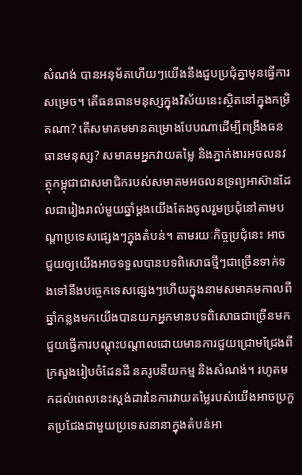សំណង់ បានអនុម័តហើយៗយើងនឹងជួបប្រជុំគ្នាមុនធ្វើការសម្រេច។ តើធនធានមនុស្សក្នុងវិស័យនេះស្ថិតនៅក្នុងកម្រិតណា? តើសមាគមមានគម្រោងបែបណាដើម្បីពង្រឹងធនធានមនុស្ស? សមាគមអ្នកវាយតម្លៃ និងភ្នាក់ងារអចលនវត្ថុកម្ពុជាជាសមាជិករបស់សមាគមអចលនទ្រព្យអាស៊ានដែលជារៀងរាល់មួយឆ្នាំម្តងយើងតែងចូលរួមប្រជុំនៅតាមបណ្តាប្រទេសផ្សេងៗក្នុងតំបន់។ តាមរយៈកិច្ចប្រជុំនេះ អាចជួយឲ្យយើងអាចទទួលបានបទពិសោធថ្មីៗជាច្រើនទាក់ទងទៅនឹងបច្ចេកទេសផ្សេងៗហើយក្នុងនាមសមាគមកាលពីឆ្នាំកន្លងមកយើងបានយកអ្នកមានបទពិសោធជាច្រើនមកជួយធ្វើការបណ្តុះបណ្តាលដោយមានការជួយជ្រោមជ្រែងពីក្រសួងរៀបចំដែនដី នគរូបនីយកម្ម និងសំណង់។ រហូតមកដល់ពេលនេះស្តង់ដារនៃការវាយតម្លៃរបស់យើងអាចប្រកួតប្រជែងជាមួយប្រទេសនានាក្នុងតំបន់អា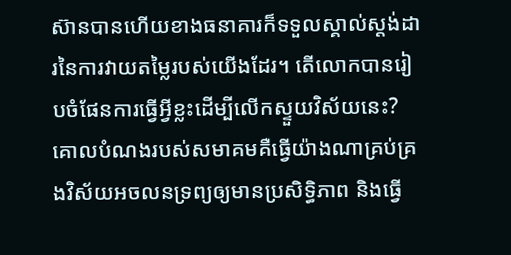ស៊ានបានហើយខាងធនាគារក៏ទទួលស្គាល់ស្តង់ដារនៃការវាយតម្លៃរបស់យើងដែរ។ តើលោកបានរៀបចំផែនការធ្វើអ្វីខ្លះដើម្បីលើកស្ទួយវិស័យនេះ? គោលបំណងរបស់សមាគមគឺធ្វើយ៉ាងណាគ្រប់គ្រងវិស័យអចលនទ្រព្យឲ្យមានប្រសិទ្ធិភាព និងធ្វើ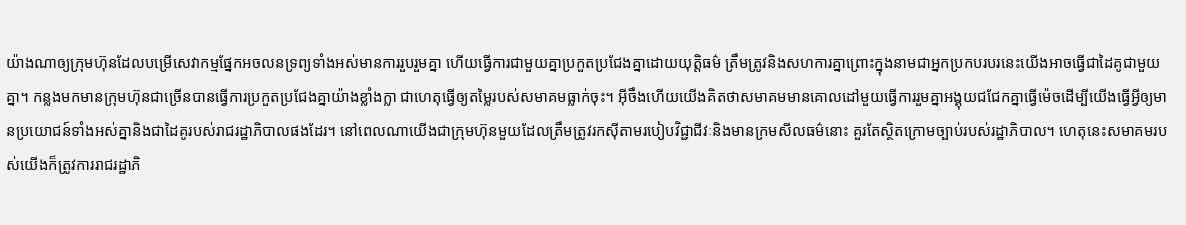យ៉ាងណាឲ្យក្រុមហ៊ុនដែលបម្រើសេវាកម្មផ្នែកអចលនទ្រព្យទាំងអស់មានការរួបរួមគ្នា ហើយធ្វើការជាមួយគ្នាប្រកួតប្រជែងគ្នាដោយយុត្តិធម៌ ត្រឹមត្រូវនិងសហការគ្នាព្រោះក្នុងនាមជាអ្នកប្រកបរបរនេះយើងអាចធ្វើជាដៃគូជាមួយគ្នា។ កន្លងមកមានក្រុមហ៊ុនជាច្រើនបានធ្វើការប្រកួតប្រជែងគ្នាយ៉ាងខ្លាំងក្លា ជាហេតុធ្វើឲ្យតម្លៃរបស់សមាគមធ្លាក់ចុះ។ អ៊ីចឹងហើយយើងគិតថាសមាគមមានគោលដៅមួយធ្វើការរួមគ្នាអង្គុយជជែកគ្នាធ្វើម៉េចដើម្បីយើងធ្វើអ្វីឲ្យមានប្រយោជន៍ទាំងអស់គ្នានិងជាដៃគូរបស់រាជរដ្ឋាភិបាលផងដែរ។ នៅពេលណាយើងជាក្រុមហ៊ុនមួយដែលត្រឹមត្រូវរកស៊ីតាមរបៀបវិជ្ជាជីវៈនិងមានក្រមសីលធម៌នោះ គួរតែស្ថិតក្រោមច្បាប់របស់រដ្ឋាភិបាល។ ហេតុនេះសមាគមរបស់យើងក៏ត្រូវការរាជរដ្ឋាភិ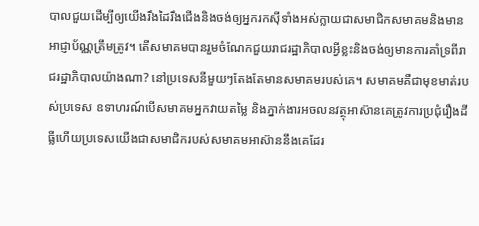បាលជួយដើម្បីឲ្យយើងរឹងដៃរឹងជើងនិងចង់ឲ្យអ្នករកស៊ីទាំងអស់ក្លាយជាសមាជិកសមាគមនិងមានអាជ្ញាប័ណ្ណត្រឹមត្រូវ។ តើសមាគមបានរួមចំណែកជួយរាជរដ្ឋាភិបាលអ្វីខ្លះនិងចង់ឲ្យមានការគាំទ្រពីរាជរដ្ឋាភិបាលយ៉ាងណា? នៅប្រទេសនីមួយៗតែងតែមានសមាគមរបស់គេ។ សមាគមគឺជាមុខមាត់របស់ប្រទេស ឧទាហរណ៍បើសមាគមអ្នកវាយតម្លៃ និងភ្នាក់ងារអចលនវត្ថុអាស៊ានគេត្រូវការប្រជុំរឿងដីធ្លីហើយប្រទេសយើងជាសមាជិករបស់សមាគមអាស៊ាននឹងគេដែរ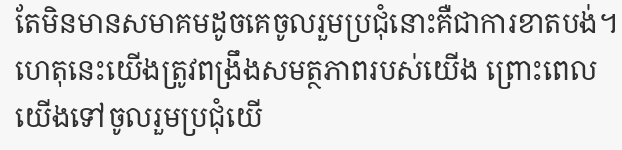តែមិនមានសមាគមដូចគេចូលរួមប្រជុំនោះគឺជាការខាតបង់។ ហេតុនេះយើងត្រូវពង្រឹងសមត្ថភាពរបស់យើង ព្រោះពេលយើងទៅចូលរួមប្រជុំយើ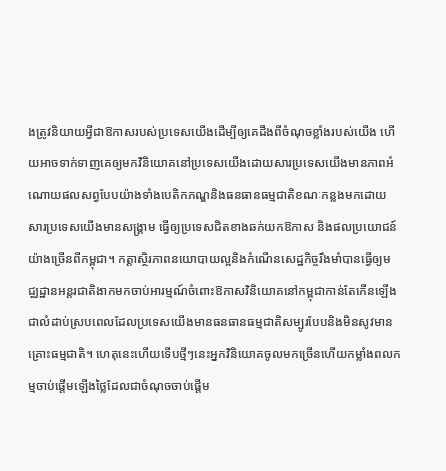ងត្រូវនិយាយអ្វីជាឱកាសរបស់ប្រទេសយើងដើម្បីឲ្យគេដឹងពីចំណុចខ្លាំងរបស់យើង ហើយអាចទាក់ទាញគេឲ្យមកវិនិយោគនៅប្រទេសយើងដោយសារប្រទេសយើងមានភាពអំណោយផលសព្វបែបយ៉ាងទាំងបេតិកភណ្ឌនិងធនធានធម្មជាតិខណៈកន្លងមកដោយសារប្រទេសយើងមានសង្រ្គាម ធ្វើឲ្យប្រទេសជិតខាងឆក់យកឱកាស និងផលប្រយោជន៍យ៉ាងច្រើនពីកម្ពុជា។ កត្តាស្ថិរភាពនយោបាយល្អនិងកំណើនសេដ្ឋកិច្ចរឹងមាំបានធ្វើឲ្យមជ្ឈដ្ឋានអន្តរជាតិងាកមកចាប់អារម្មណ៍ចំពោះឱកាសវិនិយោគនៅកម្ពុជាកាន់តែកើនឡើងជាលំដាប់ស្របពេលដែលប្រទេសយើងមានធនធានធម្មជាតិសម្បូរបែបនិងមិនសូវមានគ្រោះធម្មជាតិ។ ហេតុនេះហើយទើបថ្មីៗនេះអ្នកវិនិយោគចូលមកច្រើនហើយកម្លាំងពលកម្មចាប់ផ្តើមឡើងថ្លៃដែលជាចំណុចចាប់ផ្តើម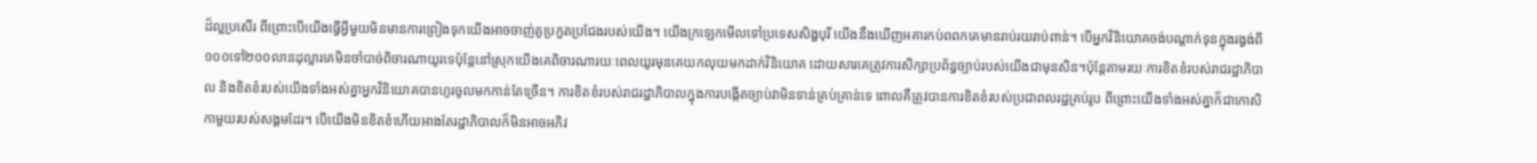ដ៏ល្អប្រសើរ ពីព្រោះបើយើងធ្វើអ្វីមួយមិនមានការព្រៀងទុកយើងអាចចាញ់គូប្រកួតប្រជែងរបស់យើង។ យើងក្រឡេកមើលទៅប្រទេសសិង្ហបុរី យើងនឹងឃើញអគារកប់ពពកគេមានរាប់រយរាប់ពាន់។ បើអ្នកវិនិយោគចង់បណ្តាក់ទុនក្នុងរង្វង់ពី១០០ទៅ២០០លានដុល្លារគេមិនចាំបាច់ពិចារណាយូរទេប៉ុន្តែនៅស្រុកយើងគេពិចារណារយៈពេលយូរមុនគេយកលុយមកដាក់វិនិយោគ ដោយសារគេត្រូវការសិក្សាប្រព័ន្ធច្បាប់របស់យើងជាមុនសិន។ប៉ុន្តែតាមរយៈការខិតខំរបស់រាជរដ្ឋាភិបាល និងខិតខំរបស់យើងទាំងអស់គ្នាអ្នកវិនិយោគបានហូរចូលមកកាន់តែច្រើន។ ការខិតខំរបស់រាជរដ្ឋាភិបាលក្នុងការបង្កើតច្បាប់វាមិនទាន់គ្រប់គ្រាន់ទេ ពោលគឺត្រូវបានការខិតខំរបស់ប្រជាពលរដ្ឋគ្រប់រូប ពីព្រោះយើងទាំងអស់គ្នាក៏ជាកោសិកាមួយរបស់សង្គមដែរ។ បើយើងមិនខិតខំហើយអាងតែរដ្ឋាភិបាលក៏មិនអាចអភិវ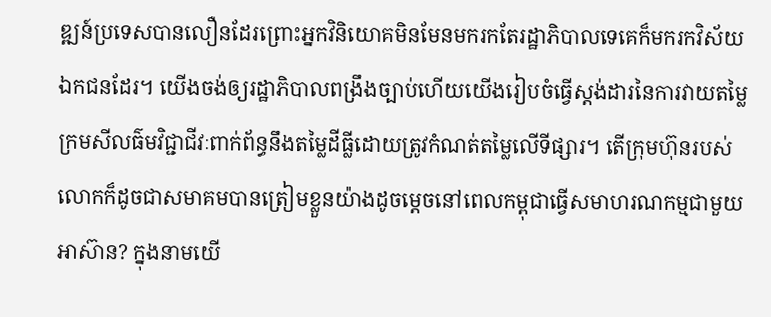ឌ្ឍន៍ប្រទេសបានលឿនដែរព្រោះអ្នកវិនិយោគមិនមែនមករកតែរដ្ឋាភិបាលទេគេក៏មករកវិស័យឯកជនដែរ។ យើងចង់ឲ្យរដ្ឋាភិបាលពង្រឹងច្បាប់ហើយយើងរៀបចំធ្វើស្តង់ដារនៃការវាយតម្លៃក្រមសីលធ៌មវិជ្ជាជីវៈពាក់ព័ន្ធនឹងតម្លៃដីធ្លីដោយត្រូវកំណត់តម្លៃលើទីផ្សារ។ តើក្រុមហ៊ុនរបស់លោកក៏ដូចជាសមាគមបានត្រៀមខ្លួនយ៉ាងដូចម្តេចនៅពេលកម្ពុជាធ្វើសមាហរណកម្មជាមួយអាស៊ាន? ក្នុងនាមយើ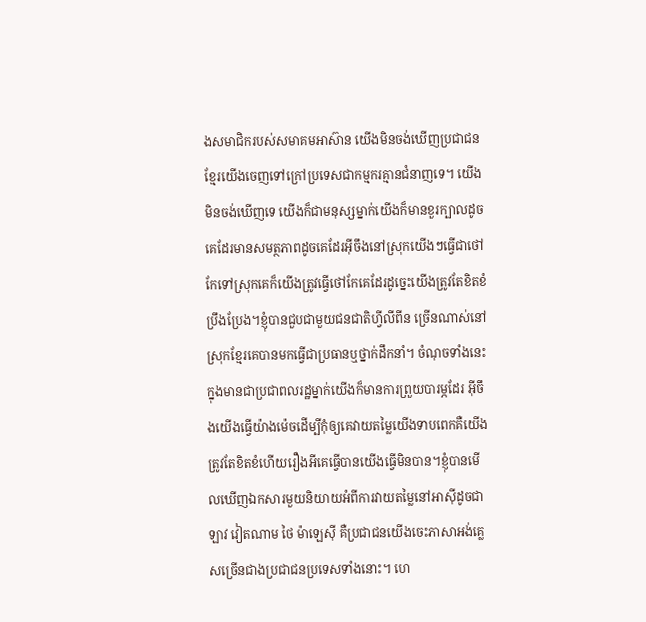ងសមាជិករបស់សមាគមអាស៊ាន យើងមិនចង់ឃើញប្រជាជនខ្មែរយើងចេញទៅក្រៅប្រទេសជាកម្មករគ្មានជំនាញទេ។ យើងមិនចង់ឃើញទេ យើងក៏ជាមនុស្សម្នាក់យើងក៏មានខួរក្បាលដូចគេដែរមានសមត្ថភាពដូចគេដែរអ៊ីចឹងនៅស្រុកយើងៗធ្វើជាថៅកែទៅស្រុកគេក៏យើងត្រូវធ្វើថៅកែគេដែរដូច្នេះយើងត្រូវតែខិតខំប្រឹងប្រែង។ខ្ញុំបានជួបជាមួយជនជាតិហ្វីលីពីន ច្រើនណាស់នៅស្រុកខ្មែរគេបានមកធ្វើជាប្រធានឬថ្នាក់ដឹកនាំ។ ចំណុចទាំងនេះក្នុងមានជាប្រជាពលរដ្ឋម្នាក់យើងក៏មានការព្រួយបារម្ភដែរ អ៊ីចឹងយើងធ្វើយ៉ាងម៉េចដើម្បីកុំឲ្យគេវាយតម្លៃយើងទាបពេកគឺយើងត្រូវតែខិតខំហើយរឿងអីគេធ្វើបានយើងធ្វើមិនបាន។ខ្ញុំបានមើលឃើញឯកសារមួយនិយាយអំពីការវាយតម្លៃនៅអាស៊ីដូចជា ឡាវ វៀតណាម ថៃ ម៉ាឡេស៊ី គឺប្រជាជនយើងចេះភាសាអង់គ្លេសច្រើនជាងប្រជាជនប្រទេសទាំងនោះ។ ហេ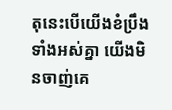តុនេះបើយើងខំប្រឹងទាំងអស់គ្នា យើងមិនចាញ់គេ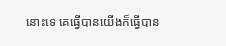នោះទេ គេធ្វើបានយើងក៏ធ្វើបាន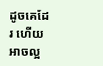ដូចគេដែរ ហើយអាចល្អ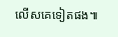លើសគេទៀតផង៕